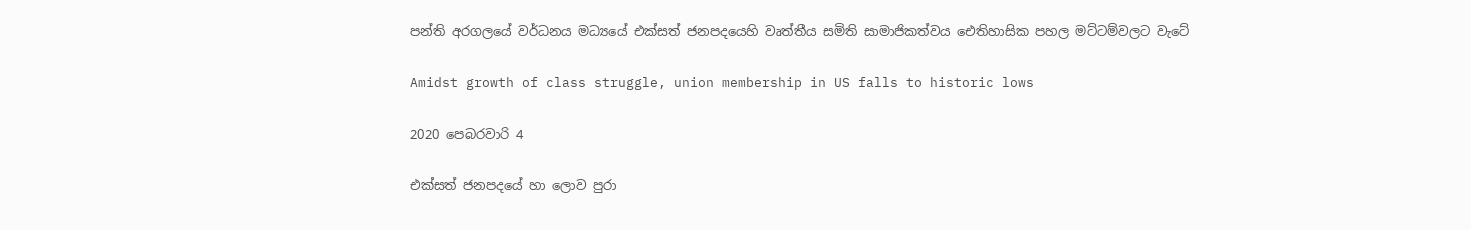පන්ති අරගලයේ වර්ධනය මධ්‍යයේ එක්සත් ජනපදයෙහි වෘත්තීය සමිති සාමාජිකත්වය ඓතිහාසික පහල මට්ටම්වලට වැටේ

Amidst growth of class struggle, union membership in US falls to historic lows

2020 පෙබරවාරි 4

එක්සත් ජනපදයේ හා ලොව පුරා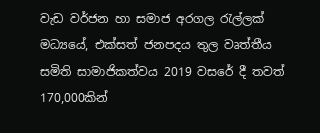වැඩ වර්ජන හා සමාජ අරගල රැල්ලක් මධ්‍යයේ, එක්සත් ජනපදය තුල වෘත්තීය සමිති සාමාජිකත්වය 2019 වසරේ දී තවත් 170,000කින්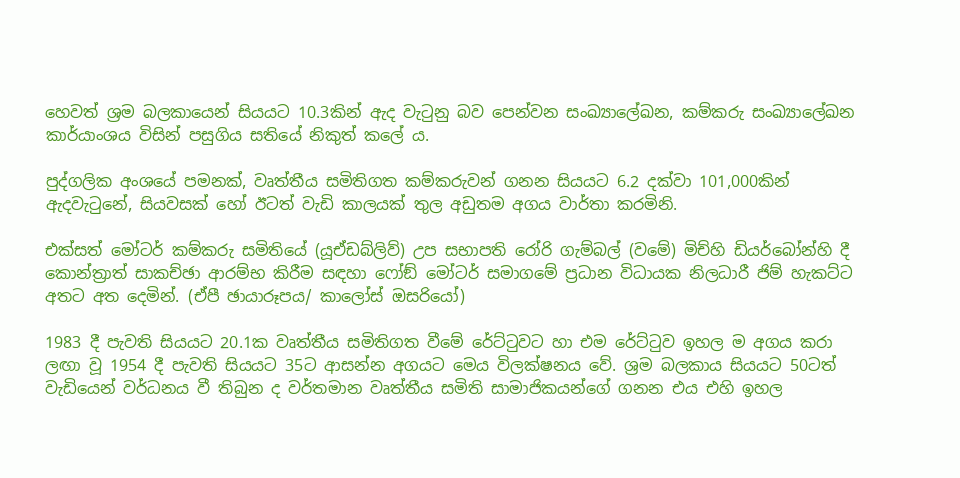හෙවත් ශ්‍රම බලකායෙන් සියයට 10.3කින් ඇද වැටුනු බව පෙන්වන සංඛ්‍යාලේඛන, කම්කරු සංඛ්‍යාලේඛන කාර්යාංශය විසින් පසුගිය සතියේ නිකුත් කලේ ය.

පුද්ගලික අංශයේ පමනක්, වෘත්තීය සමිතිගත කම්කරුවන් ගනන සියයට 6.2 දක්වා 101,000කින් ඇදවැටුනේ, සියවසක් හෝ ඊටත් වැඩි කාලයක් තුල අඩුතම අගය වාර්තා කරමිනි.

එක්සත් මෝටර් කම්කරු සමිතියේ (යූඒඩබ්ලිව්) උප සභාපති රෝරි ගැම්බල් (වමේ) මිච්හි ඩියර්බෝන්හි දී කොන්ත්‍රාත් සාකච්ඡා ආරම්භ කිරීම සඳහා ෆෝඞ් මෝටර් සමාගමේ ප්‍රධාන විධායක නිලධාරී ජිම් හැකට්ට අතට අත දෙමින්. (ඒපී ඡායාරූපය/ කාලෝස් ඔසරියෝ)

1983 දී පැවති සියයට 20.1ක වෘත්තීය සමිතිගත වීමේ රේට්ටුවට හා එම රේට්ටුව ඉහල ම අගය කරා ලඟා වූ 1954 දී පැවති සියයට 35ට ආසන්න අගයට මෙය විලක්ෂනය වේ. ශ්‍රම බලකාය සියයට 50ටත් වැඩියෙන් වර්ධනය වී තිබුන ද වර්තමාන වෘත්තීය සමිති සාමාජිකයන්ගේ ගනන එය එහි ඉහල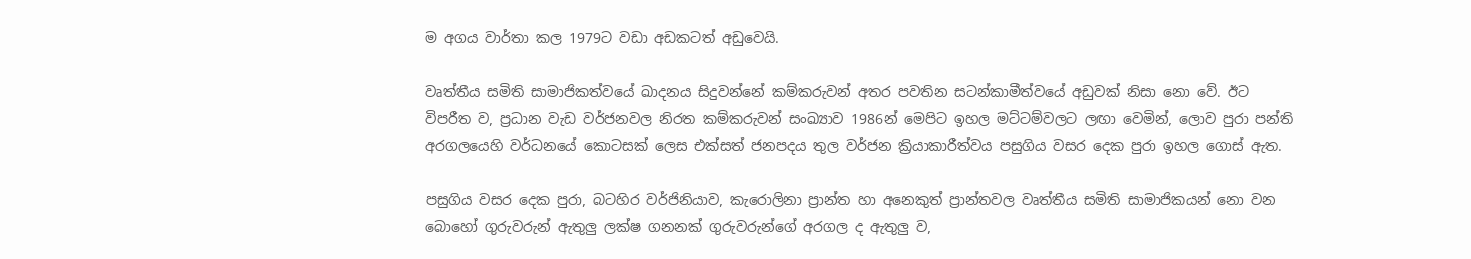ම අගය වාර්තා කල 1979ට වඩා අඩකටත් අඩුවෙයි.

වෘත්තීය සමිති සාමාජිකත්වයේ ඛාදනය සිදුවන්නේ කම්කරුවන් අතර පවතින සටන්කාමීත්වයේ අඩුවක් නිසා නො වේ. ඊට විපරීත ව, ප්‍රධාන වැඩ වර්ජනවල නිරත කම්කරුවන් සංඛ්‍යාව 1986න් මෙපිට ඉහල මට්ටම්වලට ලඟා වෙමින්, ලොව පුරා පන්ති අරගලයෙහි වර්ධනයේ කොටසක් ලෙස එක්සත් ජනපදය තුල වර්ජන ක්‍රියාකාරීත්වය පසුගිය වසර දෙක පුරා ඉහල ගොස් ඇත.

පසුගිය වසර දෙක පුරා, බටහිර වර්ජිනියාව, කැරොලිනා ප්‍රාන්ත හා අනෙකුත් ප්‍රාන්තවල වෘත්තීය සමිති සාමාජිකයන් නො වන බොහෝ ගුරුවරුන් ඇතුලු‍ ලක්ෂ ගනනක් ගුරුවරුන්ගේ අරගල ද ඇතුලු‍ ව,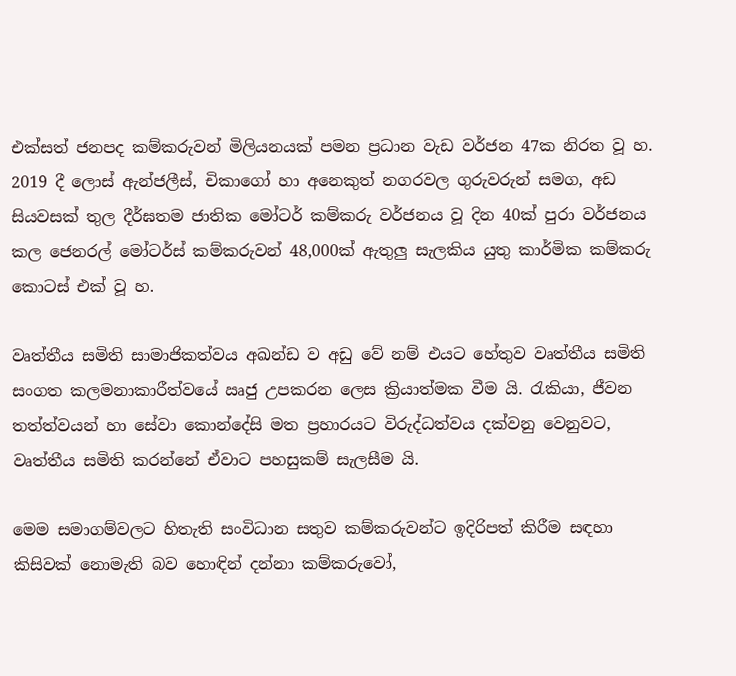එක්සත් ජනපද කම්කරුවන් මිලියනයක් පමන ප්‍රධාන වැඩ වර්ජන 47ක නිරත වූ හ. 2019 දී ලොස් ඇන්ජලීස්, චිකාගෝ හා අනෙකුත් නගරවල ගුරුවරුන් සමග, අඩ සියවසක් තුල දීර්ඝතම ජාතික මෝටර් කම්කරු වර්ජනය වූ දින 40ක් පුරා වර්ජනය කල ජෙනරල් මෝටර්ස් කම්කරුවන් 48,000ක් ඇතුලු‍ සැලකිය යුතු කාර්මික කම්කරු කොටස් එක් වූ හ.

වෘත්තීය සමිති සාමාජිකත්වය අඛන්ඩ ව අඩු වේ නම් එයට හේතුව වෘත්තීය සමිති සංගත කලමනාකාරීත්වයේ ඍජු උපකරන ලෙස ක්‍රියාත්මක වීම යි. රැකියා, ජීවන තත්ත්වයන් හා සේවා කොන්දේසි මත ප්‍රහාරයට විරුද්ධත්වය දක්වනු වෙනුවට, වෘත්තීය සමිති කරන්නේ ඒවාට පහසුකම් සැලසීම යි.

මෙම සමාගම්වලට හිතැති සංවිධාන සතුව කම්කරුවන්ට ඉදිරිපත් කිරීම සඳහා කිසිවක් නොමැති බව හොඳින් දන්නා කම්කරුවෝ,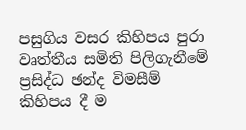පසුගිය වසර කිහිපය පුරා වෘත්තීය සමිති පිලිගැනීමේ ප්‍රසිද්ධ ඡන්ද විමසීම් කිහිපය දී ම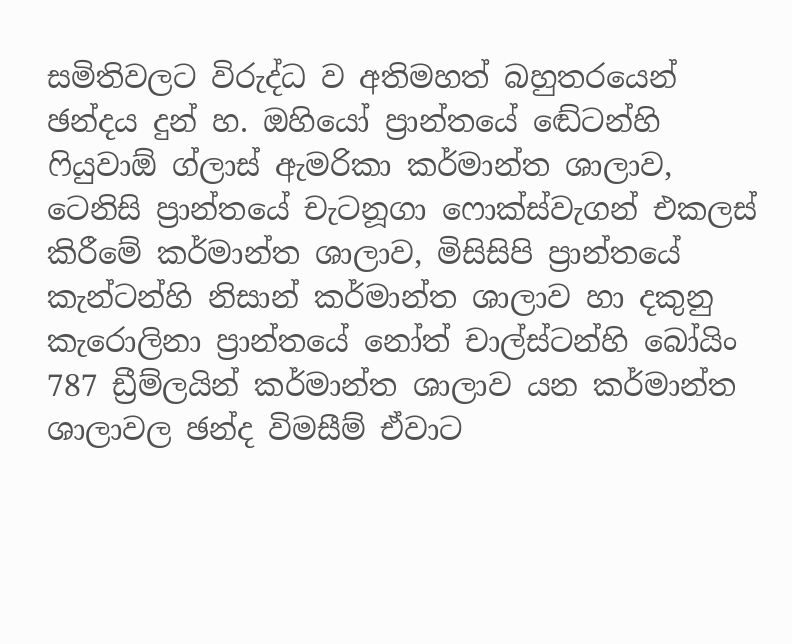සමිතිවලට විරුද්ධ ව අතිමහත් බහුතරයෙන් ඡන්දය දුන් හ. ඔහියෝ ප්‍රාන්තයේ ඬේටන්හි ෆියුවාඕ ග්ලාස් ඇමරිකා කර්මාන්ත ශාලාව, ටෙනිසි ප්‍රාන්තයේ චැටනූගා ෆොක්ස්වැගන් එකලස් කිරීමේ කර්මාන්ත ශාලාව, මිසිසිපි ප්‍රාන්තයේ කැන්ටන්හි නිසාන් කර්මාන්ත ශාලාව හා දකුනු කැරොලිනා ප්‍රාන්තයේ නෝත් චාල්ස්ටන්හි බෝයිං 787 ඩ්‍රීම්ලයින් කර්මාන්ත ශාලාව යන කර්මාන්ත ශාලාවල ඡන්ද විමසීම් ඒවාට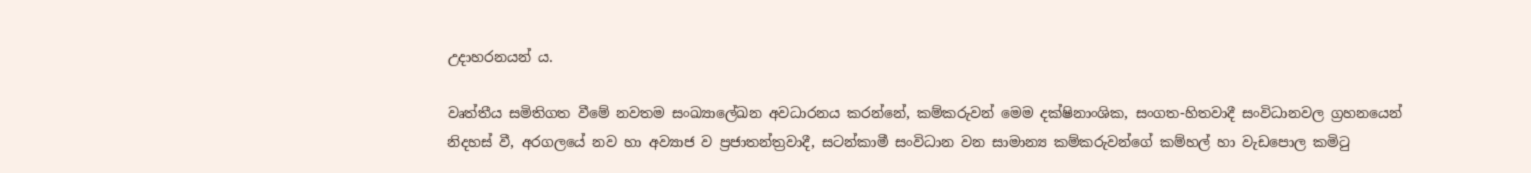උදාහරනයන් ය.

වෘත්තීය සමිතිගත වීමේ නවතම සංඛ්‍යාලේඛන අවධාරනය කරන්නේ, කම්කරුවන් මෙම දක්ෂිනාංශික, සංගත-හිතවාදී සංවිධානවල ග්‍රහනයෙන් නිදහස් වී, අරගලයේ නව හා අව්‍යාජ ව ප්‍රජාතන්ත්‍රවාදී, සටන්කාමී සංවිධාන වන සාමාන්‍ය කම්කරුවන්ගේ කම්හල් හා වැඩපොල කමිටු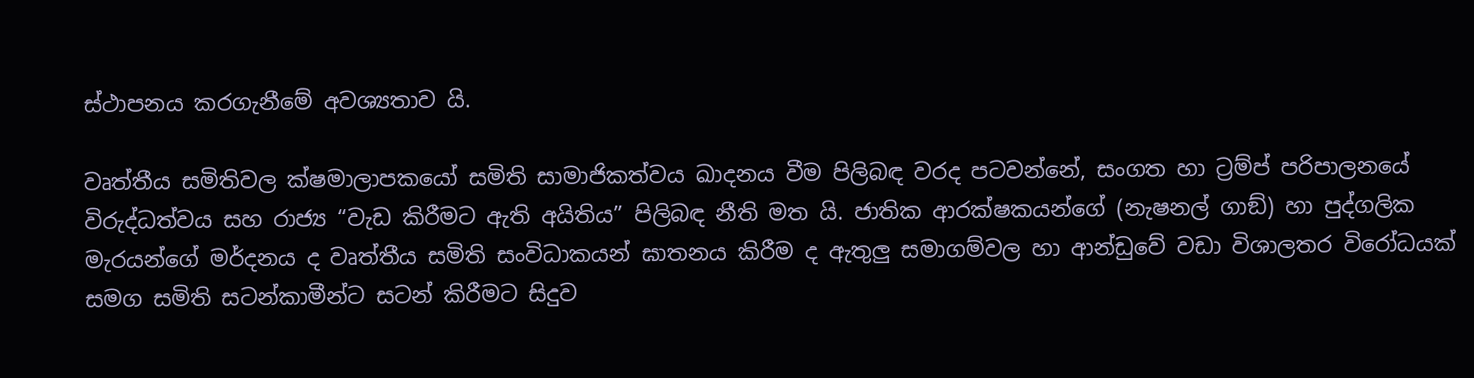ස්ථාපනය කරගැනීමේ අවශ්‍යතාව යි.

වෘත්තීය සමිතිවල ක්ෂමාලාපකයෝ සමිති සාමාජිකත්වය ඛාදනය වීම පිලිබඳ වරද පටවන්නේ, සංගත හා ට්‍රම්ප් පරිපාලනයේ විරුද්ධත්වය සහ රාජ්‍ය “වැඩ කිරීමට ඇති අයිතිය” පිලිබඳ නීති මත යි. ජාතික ආරක්ෂකයන්ගේ (නැෂනල් ගාඞ්) හා පුද්ගලික මැරයන්ගේ මර්දනය ද වෘත්තීය සමිති සංවිධාකයන් ඝාතනය කිරීම ද ඇතුලු‍ සමාගම්වල හා ආන්ඩුවේ වඩා විශාලතර විරෝධයක් සමග සමිති සටන්කාමීන්ට සටන් කිරීමට සිදුව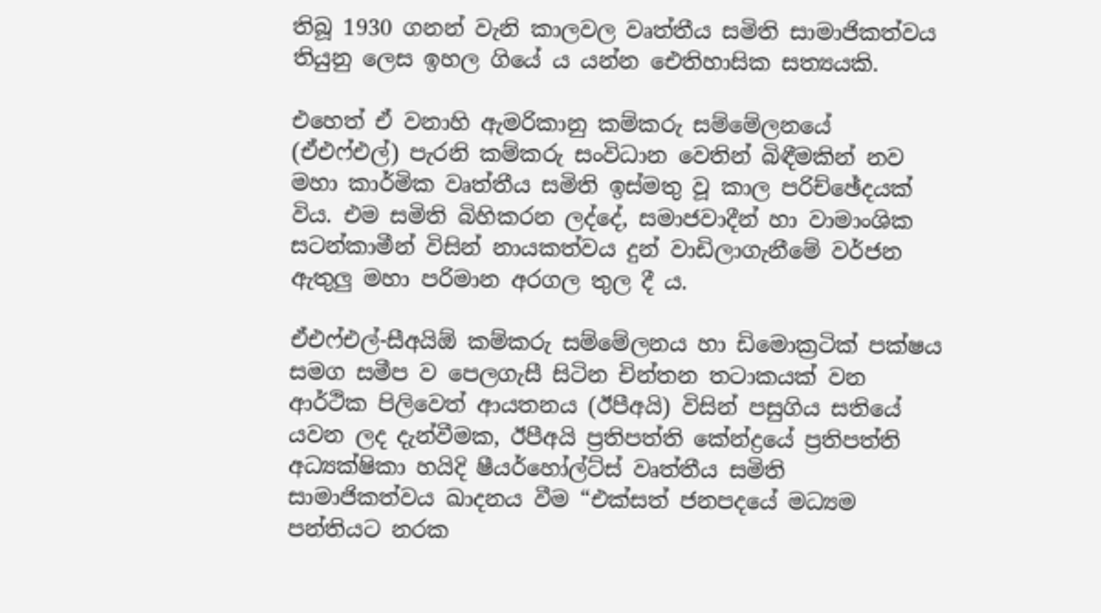තිබූ 1930 ගනන් වැනි කාලවල වෘත්තීය සමිති සාමාජිකත්වය තියුනු ලෙස ඉහල ගියේ ය යන්න ඓතිහාසික සත්‍යයකි.

එහෙත් ඒ වනාහි ඇමරිකානු කම්කරු සම්මේලනයේ (ඒඑෆ්එල්) පැරනි කම්කරු සංවිධාන වෙතින් බිඳීමකින් නව මහා කාර්මික වෘත්තීය සමිති ඉස්මතු වූ කාල පරිච්ඡේදයක් විය. එම සමිති බිහිකරන ලද්දේ, සමාජවාදීන් හා වාමාංශික සටන්කාමීන් විසින් නායකත්වය දුන් වාඩිලාගැනීමේ වර්ජන ඇතුලු‍ මහා පරිමාන අරගල තුල දී ය.

ඒඑෆ්එල්-සීඅයිඕ කම්කරු සම්මේලනය හා ඩිමොක්‍රටික් පක්ෂය සමග සමීප ව පෙලගැසී සිටින චින්තන තටාකයක් වන ආර්ථික පිලිවෙත් ආයතනය (ඊපීඅයි) විසින් පසුගිය සතියේ යවන ලද දැන්වීමක, ඊපීඅයි ප්‍රතිපත්ති කේන්ද්‍රයේ ප්‍රතිපත්ති අධ්‍යක්ෂිකා හයිදි ෂීයර්හෝල්ට්ස් වෘත්තීය සමිති සාමාජිකත්වය ඛාදනය වීම “එක්සත් ජනපදයේ මධ්‍යම පන්තියට නරක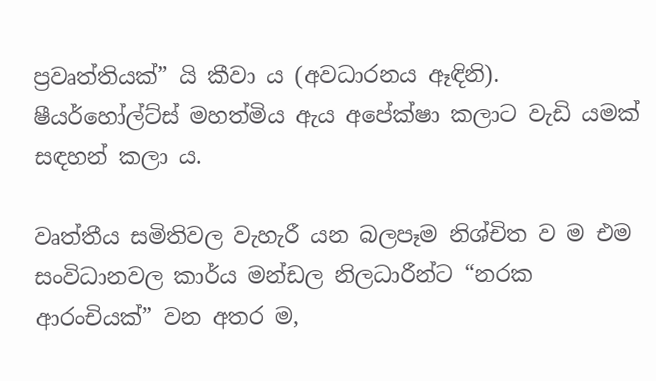ප්‍රවෘත්තියක්” යි කීවා ය (අවධාරනය ඈඳිනි). ෂීයර්හෝල්ට්ස් මහත්මිය ඇය අපේක්ෂා කලාට වැඩි යමක් සඳහන් කලා ය.

වෘත්තීය සමිතිවල වැහැරී යන බලපෑම නිශ්චිත ව ම එම සංවිධානවල කාර්ය මන්ඩල නිලධාරීන්ට “නරක ආරංචියක්” වන අතර ම,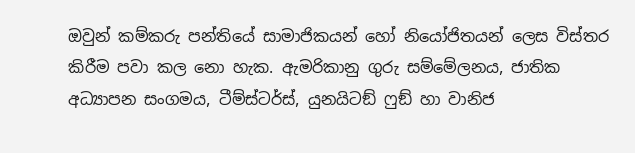ඔවුන් කම්කරු පන්තියේ සාමාජිකයන් හෝ නියෝජිතයන් ලෙස විස්තර කිරීම පවා කල නො හැක. ඇමරිකානු ගුරු සම්මේලනය, ජාතික අධ්‍යාපන සංගමය, ටීම්ස්ටර්ස්, යුනයිටඞ් ෆුඞ් හා වානිජ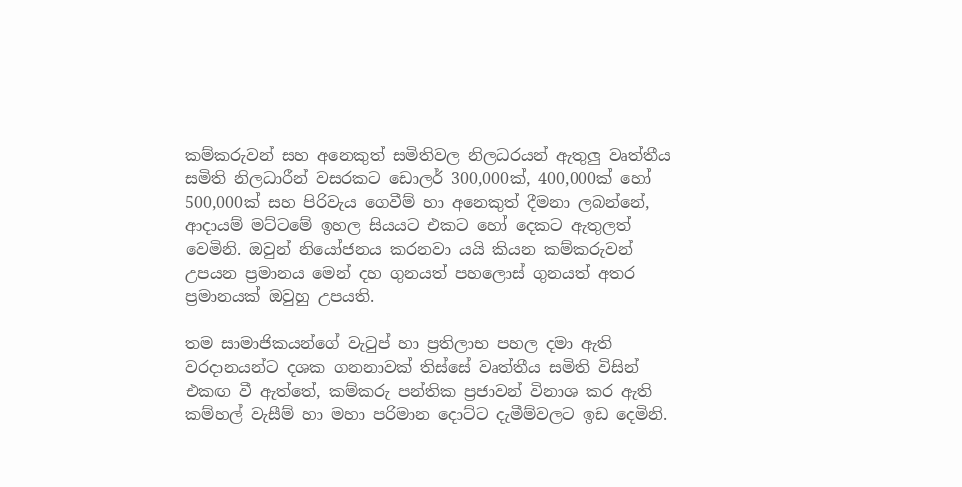කම්කරුවන් සහ අනෙකුත් සමිතිවල නිලධරයන් ඇතුලු‍ වෘත්තීය සමිති නිලධාරීන් වසරකට ඩොලර් 300,000ක්, 400,000ක් හෝ 500,000ක් සහ පිරිවැය ගෙවීම් හා අනෙකුත් දීමනා ලබන්නේ, ආදායම් මට්ටමේ ඉහල සියයට එකට හෝ දෙකට ඇතුලත් වෙමිනි. ඔවුන් නියෝජනය කරනවා යයි කියන කම්කරුවන් උපයන ප්‍රමානය මෙන් දහ ගුනයත් පහලොස් ගුනයත් අතර ප්‍රමානයක් ඔවුහු උපයති.

තම සාමාජිකයන්ගේ වැටුප් හා ප්‍රතිලාභ පහල දමා ඇති වරදානයන්ට දශක ගනනාවක් තිස්සේ වෘත්තීය සමිති විසින් එකඟ වී ඇත්තේ, කම්කරු පන්තික ප්‍රජාවන් විනාශ කර ඇති කම්හල් වැසීම් හා මහා පරිමාන දොට්ට දැමීම්වලට ඉඩ දෙමිනි.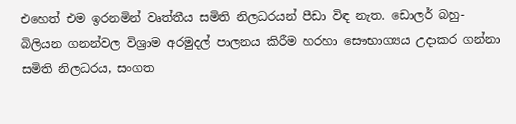එහෙත් එම ඉරනමින් වෘත්තීය සමිති නිලධරයන් පීඩා විඳ නැත. ඩොලර් බහු-බිලියන ගනන්වල විශ්‍රාම අරමුදල් පාලනය කිරීම හරහා සෞභාග්‍යය උදාකර ගන්නා සමිති නිලධරය, සංගත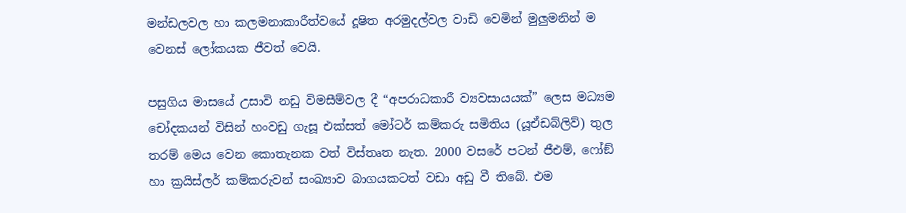මන්ඩලවල හා කලමනාකාරීත්වයේ දූෂිත අරමුදල්වල වාඩි වෙමින් මුලු‍මනින් ම වෙනස් ලෝකයක ජීවත් වෙයි.

පසුගිය මාසයේ උසාවි නඩු විමසීම්වල දී “අපරාධකාරී ව්‍යවසායයක්” ලෙස මධ්‍යම චෝදකයන් විසින් හංවඩු ගැසූ එක්සත් මෝටර් කම්කරු සමිතිය (යූඒඩබ්ලිව්) තුල තරම් මෙය වෙන කොතැනක වත් විස්තෘත නැත. 2000 වසරේ පටන් ජීඑම්, ෆෝඞ් හා ක්‍රයිස්ලර් කම්කරුවන් සංඛ්‍යාව බාගයකටත් වඩා අඩු වී තිබේ. එම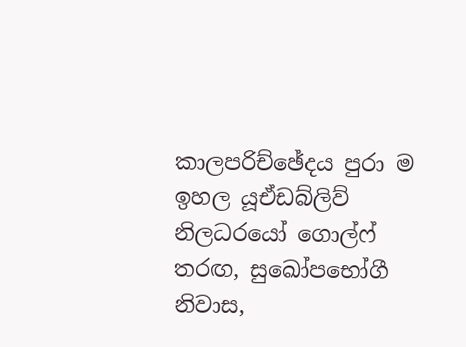කාලපරිච්ඡේදය පුරා ම ඉහල යූඒඩබ්ලිව් නිලධරයෝ ගොල්ෆ් තරඟ, සුඛෝපභෝගී නිවාස,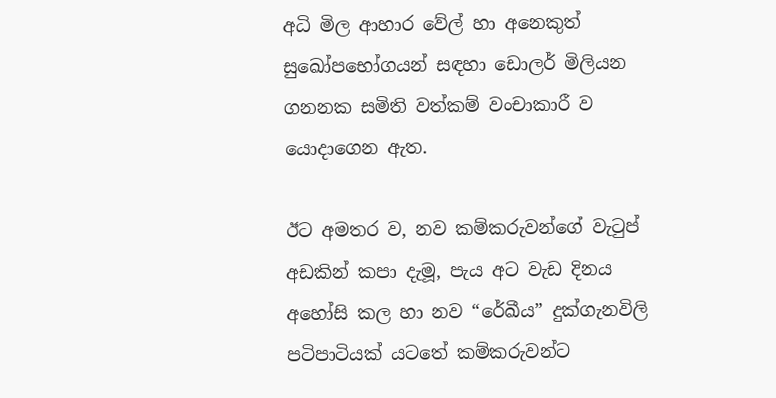අධි මිල ආහාර වේල් හා අනෙකුත් සුඛෝපභෝගයන් සඳහා ඩොලර් මිලියන ගනනක සමිති වත්කම් වංචාකාරී ව යොදාගෙන ඇත.

ඊට අමතර ව, නව කම්කරුවන්ගේ වැටුප් අඩකින් කපා දැමූ, පැය අට වැඩ දිනය අහෝසි කල හා නව “රේඛීය” දුක්ගැනවිලි පටිපාටියක් යටතේ කම්කරුවන්ට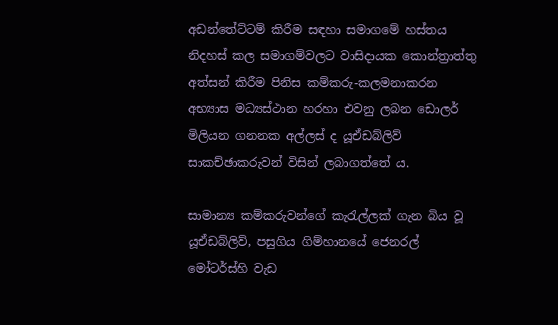අඩන්තේට්ටම් කිරීම සඳහා සමාගමේ හස්තය නිදහස් කල සමාගම්වලට වාසිදායක කොන්ත්‍රාත්තු අත්සන් කිරීම පිනිස කම්කරු-කලමනාකරන අභ්‍යාස මධ්‍යස්ථාන හරහා එවනු ලබන ඩොලර් මිලියන ගනනක අල්ලස් ද යූඒඩබ්ලිව් සාකච්ඡාකරුවන් විසින් ලබාගත්තේ ය.

සාමාන්‍ය කම්කරුවන්ගේ කැරැල්ලක් ගැන බිය වූ යූඒඩබ්ලිව්, පසුගිය ගිම්හානයේ ජෙනරල් මෝටර්ස්හි වැඩ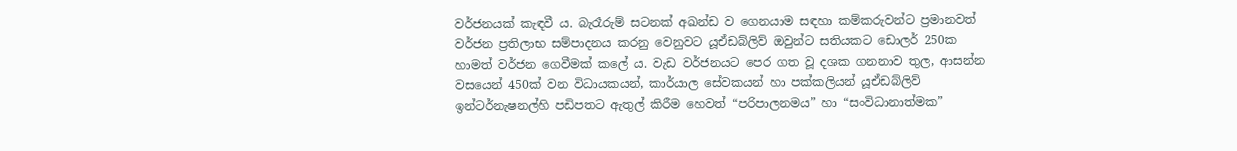වර්ජනයක් කැඳවී ය. බැරෑරුම් සටනක් අඛන්ඩ ව ගෙනයාම සඳහා කම්කරුවන්ට ප්‍රමානවත් වර්ජන ප්‍රතිලාභ සම්පාදනය කරනු වෙනුවට යූඒඩබ්ලිව් ඔවුන්ට සතියකට ඩොලර් 250ක හාමත් වර්ජන ගෙවීමක් කලේ ය. වැඩ වර්ජනයට පෙර ගත වූ දශක ගනනාව තුල, ආසන්න වසයෙන් 450ක් වන විධායකයන්, කාර්යාල සේවකයන් හා පක්කලියන් යූඒඩබ්ලිව් ඉන්ටර්නැෂනල්හි පඩිපතට ඇතුල් කිරීම හෙවත් “පරිපාලනමය” හා “සංවිධානාත්මක”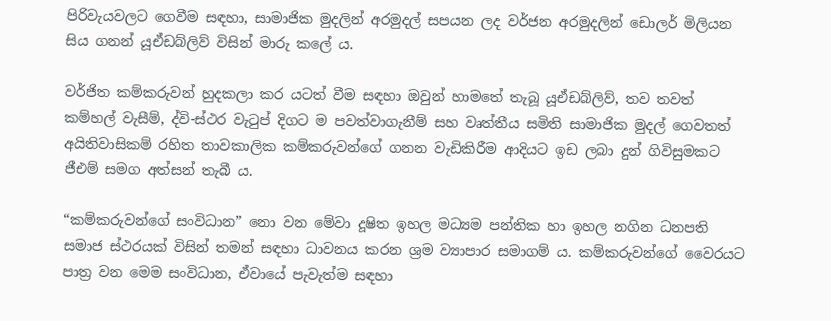පිරිවැයවලට ගෙවීම සඳහා, සාමාජික මුදලින් අරමුදල් සපයන ලද වර්ජන අරමුදලින් ඩොලර් මිලියන සිය ගනන් යූඒඩබ්ලිව් විසින් මාරු කලේ ය.

වර්ජිත කම්කරුවන් හුදකලා කර යටත් වීම සඳහා ඔවුන් හාමතේ තැබූ යූඒඩබ්ලිව්, තව තවත් කම්හල් වැසීම්, ද්වි-ස්ථර වැටුප් දිගට ම පවත්වාගැනීම් සහ වෘත්තීය සමිති සාමාජික මුදල් ගෙවතත් අයිතිවාසිකම් රහිත තාවකාලික කම්කරුවන්ගේ ගනන වැඩිකිරීම ආදියට ඉඩ ලබා දුන් ගිවිසුමකට ජීඑම් සමග අත්සන් තැබී ය.

“කම්කරුවන්ගේ සංවිධාන” නො වන මේවා දූෂිත ඉහල මධ්‍යම පන්තික හා ඉහල නගින ධනපති සමාජ ස්ථරයක් විසින් තමන් සඳහා ධාවනය කරන ශ්‍රම ව්‍යාපාර සමාගම් ය. කම්කරුවන්ගේ වෛරයට පාත්‍ර වන මෙම සංවිධාන, ඒවායේ පැවැත්ම සඳහා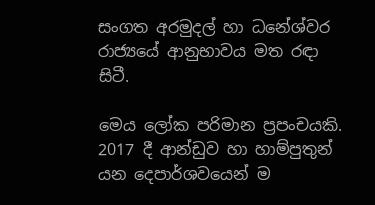සංගත අරමුදල් හා ධනේශ්වර රාජ්‍යයේ ආනුභාවය මත රඳා සිටී.

මෙය ලෝක පරිමාන ප්‍රපංචයකි. 2017 දී ආන්ඩුව හා හාම්පුතුන් යන දෙපාර්ශවයෙන් ම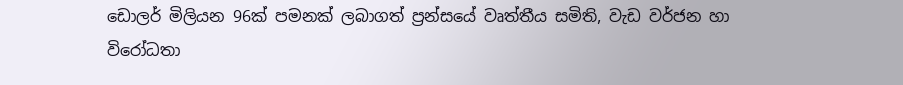ඩොලර් මිලියන 96ක් පමනක් ලබාගත් ප්‍රන්සයේ වෘත්තීය සමිති, වැඩ වර්ජන හා විරෝධතා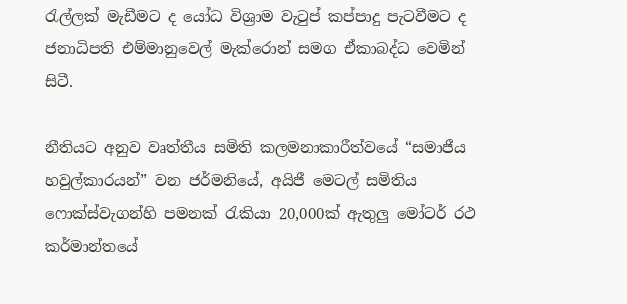රැල්ලක් මැඩීමට ද යෝධ විශ්‍රාම වැටුප් කප්පාදු පැටවීමට ද ජනාධිපති එම්මානුවෙල් මැක්රොන් සමග ඒකාබද්ධ වෙමින් සිටී.

නීතියට අනුව වෘත්තීය සමිති කලමනාකාරීත්වයේ “සමාජීය හවුල්කාරයන්” වන ජර්මනියේ, අයිජී මෙටල් සමිතිය ෆොක්ස්වැගන්හි පමනක් රැකියා 20,000ක් ඇතුලු‍ මෝටර් රථ කර්මාන්තයේ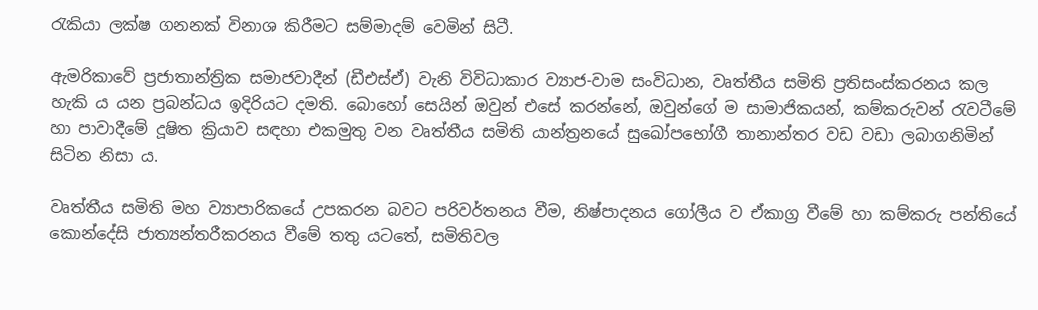රැකියා ලක්ෂ ගනනක් විනාශ කිරීමට සම්මාදම් වෙමින් සිටී.

ඇමරිකාවේ ප්‍රජාතාන්ත්‍රික සමාජවාදීන් (ඩීඑස්ඒ) වැනි විවිධාකාර ව්‍යාජ-වාම සංවිධාන, වෘත්තීය සමිති ප්‍රතිසංස්කරනය කල හැකි ය යන ප්‍රබන්ධය ඉදිරියට දමති. බොහෝ සෙයින් ඔවුන් එසේ කරන්නේ, ඔවුන්ගේ ම සාමාජිකයන්, කම්කරුවන් රැවටීමේ හා පාවාදීමේ දූෂිත ක්‍රියාව සඳහා එකමුතු වන වෘත්තීය සමිති යාන්ත්‍රනයේ සුඛෝපභෝගී තානාන්තර වඩ වඩා ලබාගනිමින් සිටින නිසා ය.

වෘත්තීය සමිති මහ ව්‍යාපාරිකයේ උපකරන බවට පරිවර්තනය වීම, නිෂ්පාදනය ගෝලීය ව ඒකාග්‍ර වීමේ හා කම්කරු පන්තියේ කොන්දේසි ජාත්‍යන්තරීකරනය වීමේ තතු යටතේ, සමිතිවල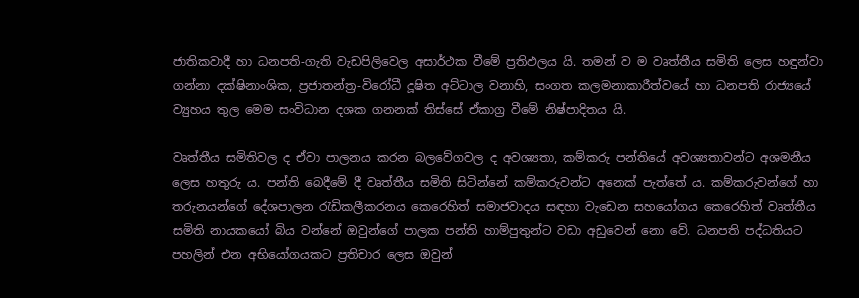ජාතිකවාදී හා ධනපති-ගැති වැඩපිලිවෙල අසාර්ථක වීමේ ප්‍රතිඵලය යි. තමන් ව ම වෘත්තීය සමිති ලෙස හඳුන්වා ගන්නා දක්ෂිනාංශික, ප්‍රජාතන්ත්‍ර-විරෝධී දූෂිත අට්ටාල වනාහි, සංගත කලමනාකාරීත්වයේ හා ධනපති රාජ්‍යයේ ව්‍යුහය තුල මෙම සංවිධාන දශක ගනනක් තිස්සේ ඒකාග්‍ර වීමේ නිෂ්පාදිතය යි.

වෘත්තීය සමිතිවල ද ඒවා පාලනය කරන බලවේගවල ද අවශ්‍යතා, කම්කරු පන්තියේ අවශ්‍යතාවන්ට අශමනීය ලෙස හතුරු ය. පන්ති බෙදීමේ දී වෘත්තීය සමිති සිටින්නේ කම්කරුවන්ට අනෙක් පැත්තේ ය. කම්කරුවන්ගේ හා තරුනයන්ගේ දේශපාලන රැඩිකලීකරනය කෙරෙහිත් සමාජවාදය සඳහා වැඩෙන සහයෝගය කෙරෙහිත් වෘත්තීය සමිති නායකයෝ බිය වන්නේ ඔවුන්ගේ පාලක පන්ති හාම්පුතුන්ට වඩා අඩුවෙන් නො වේ. ධනපති පද්ධතියට පහලින් එන අභියෝගයකට ප්‍රතිචාර ලෙස ඔවුන්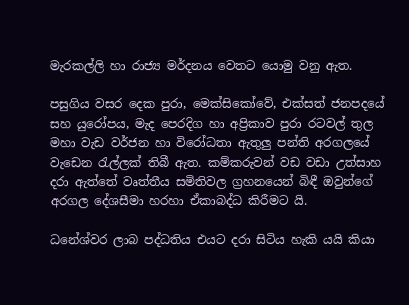මැරකල්ලි හා රාජ්‍ය මර්දනය වෙතට යොමු වනු ඇත.

පසුගිය වසර දෙක පුරා, මෙක්සිකෝවේ, එක්සත් ජනපදයේ සහ යුරෝපය, මැද පෙරදිග හා අප්‍රිකාව පුරා රටවල් තුල මහා වැඩ වර්ජන හා විරෝධතා ඇතුලු‍ පන්ති අරගලයේ වැඩෙන රැල්ලක් තිබී ඇත. කම්කරුවන් වඩ වඩා උත්සාහ දරා ඇත්තේ වෘත්තීය සමිතිවල ග්‍රහනයෙන් බිඳී ඔවුන්ගේ අරගල දේශසීමා හරහා ඒකාබද්ධ කිරීමට යි.

ධනේශ්වර ලාබ පද්ධතිය එයට දරා සිටිය හැකි යයි කියා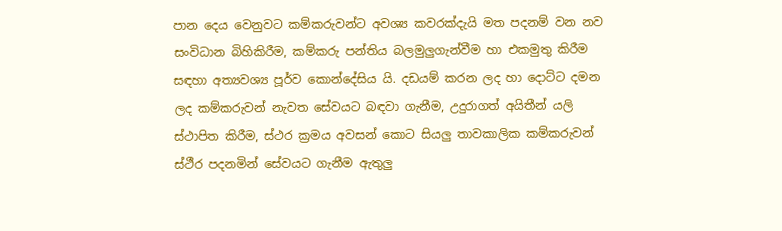පාන දෙය වෙනුවට කම්කරුවන්ට අවශ්‍ය කවරක්දැයි මත පදනම් වන නව සංවිධාන බිහිකිරීම, කම්කරු පන්තිය බලමුලු‍ගැන්වීම හා එකමුතු කිරීම සඳහා අත්‍යවශ්‍ය පූර්ව කොන්දේසිය යි. දඩයම් කරන ලද හා දොට්ට දමන ලද කම්කරුවන් නැවත සේවයට බඳවා ගැනීම, උදුරාගත් අයිතීන් යලි ස්ථාපිත කිරීම, ස්ථර ක්‍රමය අවසන් කොට සියලු‍ තාවකාලික කම්කරුවන් ස්ථීර පදනමින් සේවයට ගැනීම ඇතුලු‍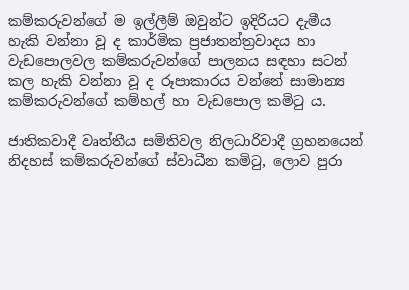කම්කරුවන්ගේ ම ඉල්ලීම් ඔවුන්ට ඉදිරියට දැමීය හැකි වන්නා වූ ද කාර්මික ප්‍රජාතන්ත්‍රවාදය හා වැඩපොලවල කම්කරුවන්ගේ පාලනය සඳහා සටන් කල හැකි වන්නා වූ ද රූපාකාරය වන්නේ සාමාන්‍ය කම්කරුවන්ගේ කම්හල් හා වැඩපොල කමිටු ය.

ජාතිකවාදී වෘත්තීය සමිතිවල නිලධාරිවාදී ග්‍රහනයෙන් නිදහස් කම්කරුවන්ගේ ස්වාධීන කමිටු, ලොව පුරා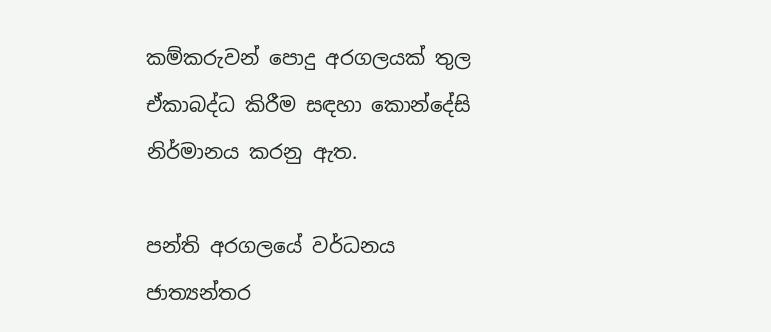කම්කරුවන් පොදු අරගලයක් තුල ඒකාබද්ධ කිරීම සඳහා කොන්දේසි නිර්මානය කරනු ඇත.

පන්ති අරගලයේ වර්ධනය ජාත්‍යන්තර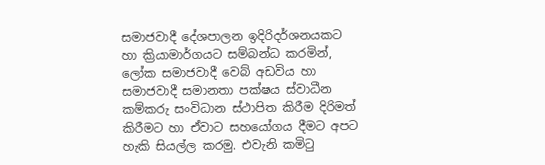සමාජවාදී දේශපාලන ඉදිරිදර්ශනයකට හා ක්‍රියාමාර්ගයට සම්බන්ධ කරමින්, ලෝක සමාජවාදී වෙබ් අඩවිය හා සමාජවාදී සමානතා පක්ෂය ස්වාධීන කම්කරු සංවිධාන ස්ථාපිත කිරීම දිරිමත් කිරීමට හා ඒවාට සහයෝගය දීමට අපට හැකි සියල්ල කරමු. එවැනි කමිටු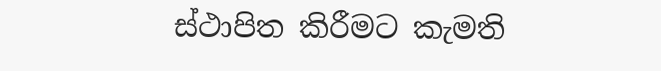ස්ථාපිත කිරීමට කැමති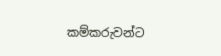කම්කරුවන්ට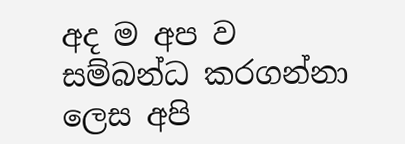අද ම අප ව සම්බන්ධ කරගන්නා ලෙස අපි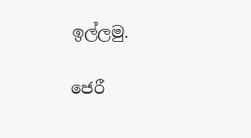ඉල්ලමු.

ජෙරී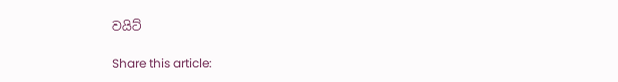වයිට්

Share this article: